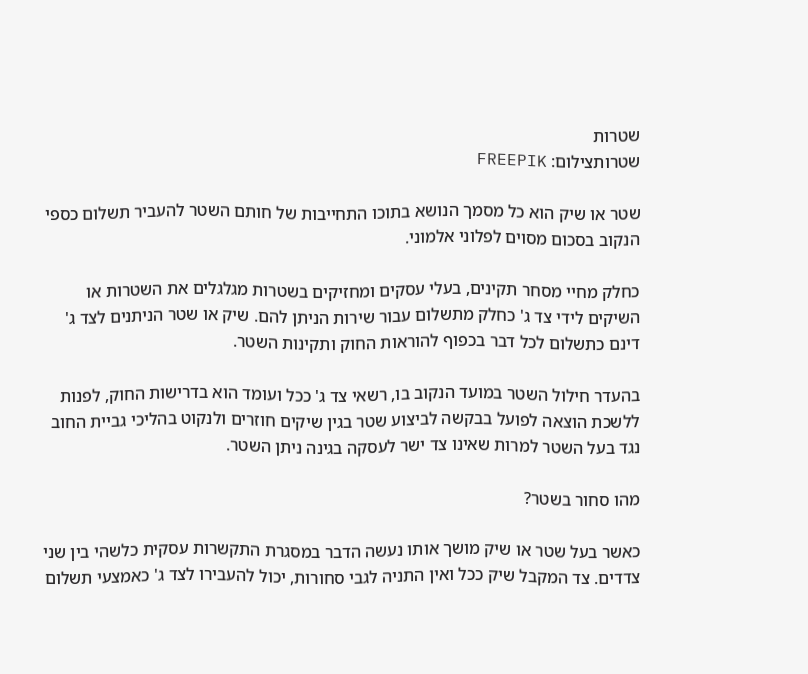שטרות
שטרותצילום: FREEPIK

שטר או שיק הוא כל מסמך הנושא בתוכו התחייבות של חותם השטר להעביר תשלום כספי הנקוב בסכום מסוים לפלוני אלמוני.

כחלק מחיי מסחר תקינים, בעלי עסקים ומחזיקים בשטרות מגלגלים את השטרות או השיקים לידי צד ג' כחלק מתשלום עבור שירות הניתן להם. שיק או שטר הניתנים לצד ג' דינם כתשלום לכל דבר בכפוף להוראות החוק ותקינות השטר.

בהעדר חילול השטר במועד הנקוב בו, רשאי צד ג' ככל ועומד הוא בדרישות החוק, לפנות ללשכת הוצאה לפועל בבקשה לביצוע שטר בגין שיקים חוזרים ולנקוט בהליכי גביית החוב נגד בעל השטר למרות שאינו צד ישר לעסקה בגינה ניתן השטר.

מהו סחור בשטר?

כאשר בעל שטר או שיק מושך אותו נעשה הדבר במסגרת התקשרות עסקית כלשהי בין שני צדדים. צד המקבל שיק ככל ואין התניה לגבי סחורות, יכול להעבירו לצד ג' כאמצעי תשלום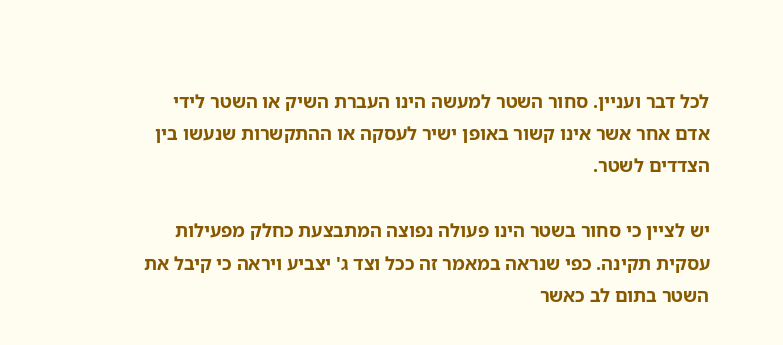לכל דבר ועניין. סחור השטר למעשה הינו העברת השיק או השטר לידי אדם אחר אשר אינו קשור באופן ישיר לעסקה או ההתקשרות שנעשו בין הצדדים לשטר.

יש לציין כי סחור בשטר הינו פעולה נפוצה המתבצעת כחלק מפעילות עסקית תקינה. כפי שנראה במאמר זה ככל וצד ג' יצביע ויראה כי קיבל את השטר בתום לב כאשר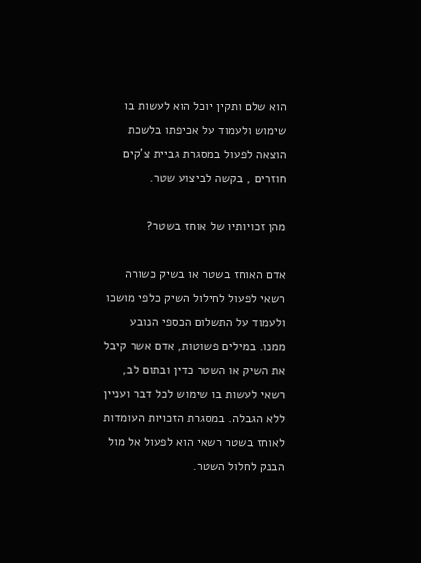הוא שלם ותקין יוכל הוא לעשות בו שימוש ולעמוד על אכיפתו בלשכת הוצאה לפעול במסגרת גביית צ'קים חוזרים , בקשה לביצוע שטר.

מהן זכויותיו של אוחז בשטר?

אדם האוחז בשטר או בשיק כשורה רשאי לפעול לחילול השיק כלפי מושכו ולעמוד על התשלום הכספי הנובע ממנו. במילים פשוטות, אדם אשר קיבל את השיק או השטר כדין ובתום לב, רשאי לעשות בו שימוש לכל דבר ועניין ללא הגבלה. במסגרת הזכויות העומדות לאוחז בשטר רשאי הוא לפעול אל מול הבנק לחלול השטר.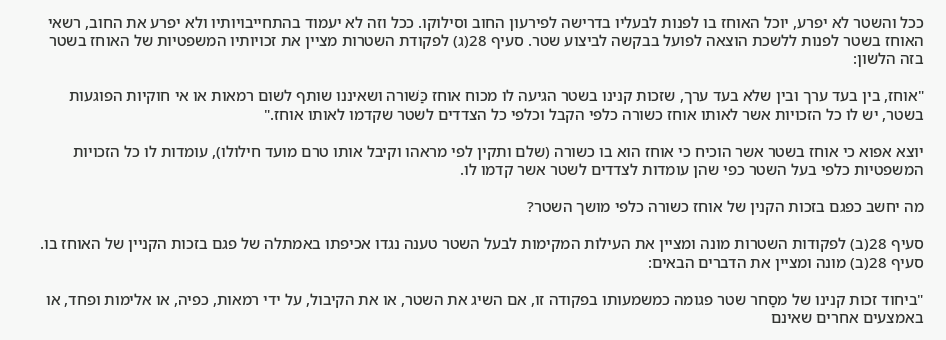ככל והשטר לא יפרע, יוכל האוחז בו לפנות לבעליו בדרישה לפירעון החוב וסילוקו. ככל וזה לא יעמוד בהתחייבויותיו ולא יפרע את החוב, רשאי האוחז בשטר לפנות ללשכת הוצאה לפועל בבקשה לביצוע שטר. סעיף 28(ג) לפקודת השטרות מציין את זכויותיו המשפטיות של האוחז בשטר בזה הלשון:

"אוחז, בין בעד ערך ובין שלא בעד ערך, שזכות קנינו בשטר הגיעה לו מכוח אוחז כַּשׁורה ושאיננו שותף לשום רמאות או אי חוקיות הפוגעות בשטר, יש לו כל הזכויות אשר לאותו אוחז כשורה כלפי הקבל וכלפי כל הצדדים לשטר שקדמו לאותו אוחז."

יוצא אפוא כי אוחז בשטר אשר הוכיח כי אוחז הוא בו כשורה (שלם ותקין לפי מראהו וקיבל אותו טרם מועד חילולו), עומדות לו כל הזכויות המשפטיות כלפי בעל השטר כפי שהן עומדות לצדדים לשטר אשר קדמו לו.

מה יחשב כפגם בזכות הקנין של אוחז כשורה כלפי מושך השטר?

סעיף 28(ב) לפקודות השטרות מונה ומציין את העילות המקימות לבעל השטר טענה נגדו אכיפתו באמתלה של פגם בזכות הקניין של האוחז בו. סעיף 28(ב) מונה ומציין את הדברים הבאים:

"ביחוד זכות קנינו של מסַחר שטר פגומה כמשמעותו בפקודה זו, אם השיג את השטר, או את הקיבול, על ידי רמאות, כפיה, או אלימות ופחד, או באמצעים אחרים שאינם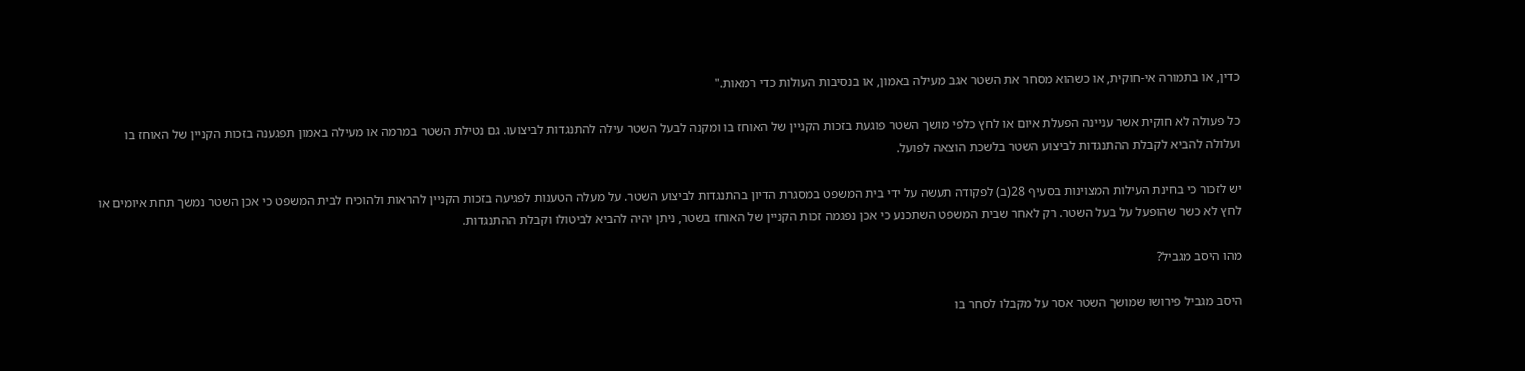כדין, או בתמורה אי-חוקית, או כשהוא מסחר את השטר אגב מעילה באמון, או בנסיבות העולות כדי רמאות."

כל פעולה לא חוקית אשר עניינה הפעלת איום או לחץ כלפי מושך השטר פוגעת בזכות הקניין של האוחז בו ומקנה לבעל השטר עילה להתנגדות לביצועו. גם נטילת השטר במרמה או מעילה באמון תפגענה בזכות הקניין של האוחז בו ועלולה להביא לקבלת ההתנגדות לביצוע השטר בלשכת הוצאה לפועל.

יש לזכור כי בחינת העילות המצוינות בסעיף 28(ב) לפקודה תעשה על ידי בית המשפט במסגרת הדיון בהתנגדות לביצוע השטר. על מעלה הטענות לפגיעה בזכות הקניין להראות ולהוכיח לבית המשפט כי אכן השטר נמשך תחת איומים או לחץ לא כשר שהופעל על בעל השטר. רק לאחר שבית המשפט השתכנע כי אכן נפגמה זכות הקניין של האוחז בשטר, ניתן יהיה להביא לביטולו וקבלת ההתנגדות.

מהו היסב מגביל?

היסב מגביל פירושו שמושך השטר אסר על מקבלו לסחר בו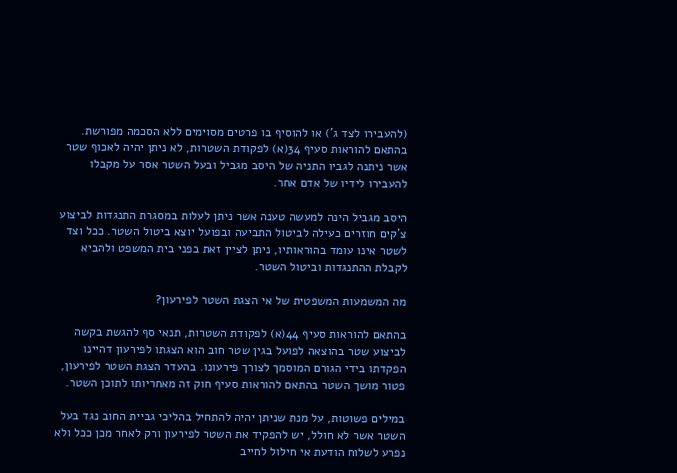(להעבירו לצד ג') או להוסיף בו פרטים מסוימים ללא הסכמה מפורשת. בהתאם להוראות סעיף 34(א) לפקודת השטרות, לא ניתן יהיה לאכוף שטר אשר ניתנה לגביו התניה של היסב מגביל ובעל השטר אסר על מקבלו להעבירו לידיו של אדם אחר.

היסב מגביל הינה למעשה טענה אשר ניתן לעלות במסגרת התנגדות לביצוע צ'קים חוזרים כעילה לביטול התביעה ובפועל יוצא ביטול השטר. ככל וצד לשטר אינו עומד בהוראותיו, ניתן לציין זאת בפני בית המשפט ולהביא לקבלת ההתנגדות וביטול השטר.

מה המשמעות המשפטית של אי הצגת השטר לפירעון?

בהתאם להוראות סעיף 44(א) לפקודת השטרות, תנאי סף להגשת בקשה לביצוע שטר בהוצאה לפועל בגין שטר חוב הוא הצגתו לפירעון דהיינו הפקדתו בידי הגורם המוסמך לצורך פירעונו. בהעדר הצגת השטר לפירעון, פטור מושך השטר בהתאם להוראות סעיף חוק זה מאחריותו לתוכן השטר.

במילים פשוטות, על מנת שניתן יהיה להתחיל בהליכי גביית החוב נגד בעל השטר אשר לא חולל, יש להפקיד את השטר לפירעון ורק לאחר מכן ככל ולא נפרע לשלוח הודעת אי חילול לחייב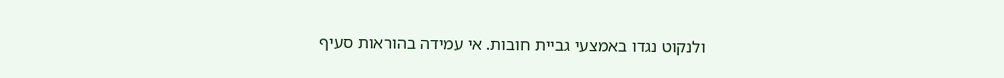ולנקוט נגדו באמצעי גביית חובות. אי עמידה בהוראות סעיף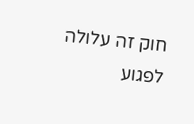חוק זה עלולה לפגוע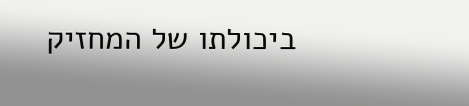ביכולתו של המחזיק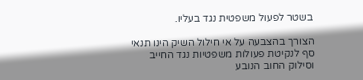בשטר לפעול משפטית נגד בעליו.

הצורך בהצבעה על אי חילול השיק הינו תנאי סף לנקיטת פעולות משפטיות נגד החייב וסילוק החוב הנובע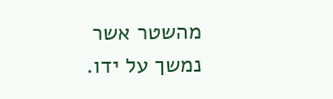מהשטר אשר נמשך על ידו.